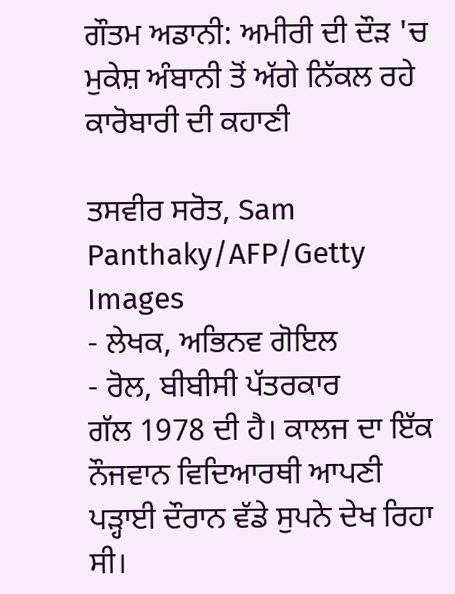ਗੌਤਮ ਅਡਾਨੀ: ਅਮੀਰੀ ਦੀ ਦੌੜ 'ਚ ਮੁਕੇਸ਼ ਅੰਬਾਨੀ ਤੋਂ ਅੱਗੇ ਨਿੱਕਲ ਰਹੇ ਕਾਰੋਬਾਰੀ ਦੀ ਕਹਾਣੀ

ਤਸਵੀਰ ਸਰੋਤ, Sam Panthaky/AFP/Getty Images
- ਲੇਖਕ, ਅਭਿਨਵ ਗੋਇਲ
- ਰੋਲ, ਬੀਬੀਸੀ ਪੱਤਰਕਾਰ
ਗੱਲ 1978 ਦੀ ਹੈ। ਕਾਲਜ ਦਾ ਇੱਕ ਨੌਜਵਾਨ ਵਿਦਿਆਰਥੀ ਆਪਣੀ ਪੜ੍ਹਾਈ ਦੌਰਾਨ ਵੱਡੇ ਸੁਪਨੇ ਦੇਖ ਰਿਹਾ ਸੀ।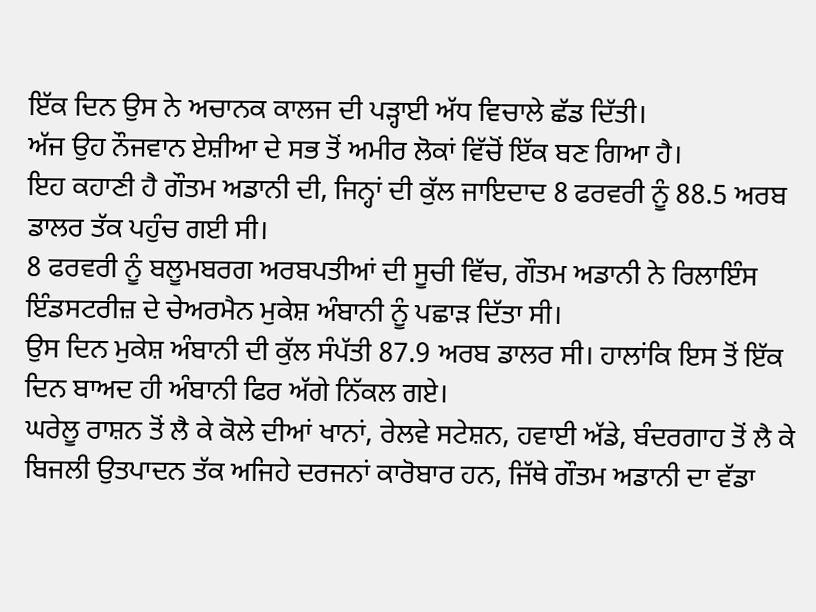ਇੱਕ ਦਿਨ ਉਸ ਨੇ ਅਚਾਨਕ ਕਾਲਜ ਦੀ ਪੜ੍ਹਾਈ ਅੱਧ ਵਿਚਾਲੇ ਛੱਡ ਦਿੱਤੀ।
ਅੱਜ ਉਹ ਨੌਜਵਾਨ ਏਸ਼ੀਆ ਦੇ ਸਭ ਤੋਂ ਅਮੀਰ ਲੋਕਾਂ ਵਿੱਚੋਂ ਇੱਕ ਬਣ ਗਿਆ ਹੈ।
ਇਹ ਕਹਾਣੀ ਹੈ ਗੌਤਮ ਅਡਾਨੀ ਦੀ, ਜਿਨ੍ਹਾਂ ਦੀ ਕੁੱਲ ਜਾਇਦਾਦ 8 ਫਰਵਰੀ ਨੂੰ 88.5 ਅਰਬ ਡਾਲਰ ਤੱਕ ਪਹੁੰਚ ਗਈ ਸੀ।
8 ਫਰਵਰੀ ਨੂੰ ਬਲੂਮਬਰਗ ਅਰਬਪਤੀਆਂ ਦੀ ਸੂਚੀ ਵਿੱਚ, ਗੌਤਮ ਅਡਾਨੀ ਨੇ ਰਿਲਾਇੰਸ ਇੰਡਸਟਰੀਜ਼ ਦੇ ਚੇਅਰਮੈਨ ਮੁਕੇਸ਼ ਅੰਬਾਨੀ ਨੂੰ ਪਛਾੜ ਦਿੱਤਾ ਸੀ।
ਉਸ ਦਿਨ ਮੁਕੇਸ਼ ਅੰਬਾਨੀ ਦੀ ਕੁੱਲ ਸੰਪੱਤੀ 87.9 ਅਰਬ ਡਾਲਰ ਸੀ। ਹਾਲਾਂਕਿ ਇਸ ਤੋਂ ਇੱਕ ਦਿਨ ਬਾਅਦ ਹੀ ਅੰਬਾਨੀ ਫਿਰ ਅੱਗੇ ਨਿੱਕਲ ਗਏ।
ਘਰੇਲੂ ਰਾਸ਼ਨ ਤੋਂ ਲੈ ਕੇ ਕੋਲੇ ਦੀਆਂ ਖਾਨਾਂ, ਰੇਲਵੇ ਸਟੇਸ਼ਨ, ਹਵਾਈ ਅੱਡੇ, ਬੰਦਰਗਾਹ ਤੋਂ ਲੈ ਕੇ ਬਿਜਲੀ ਉਤਪਾਦਨ ਤੱਕ ਅਜਿਹੇ ਦਰਜਨਾਂ ਕਾਰੋਬਾਰ ਹਨ, ਜਿੱਥੇ ਗੌਤਮ ਅਡਾਨੀ ਦਾ ਵੱਡਾ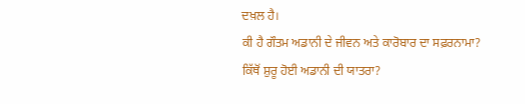ਦਖ਼ਲ ਹੈ।
ਕੀ ਹੈ ਗੌਤਮ ਅਡਾਨੀ ਦੇ ਜੀਵਨ ਅਤੇ ਕਾਰੋਬਾਰ ਦਾ ਸਫ਼ਰਨਾਮਾ?
ਕਿੱਥੋਂ ਸ਼ੁਰੂ ਹੋਈ ਅਡਾਨੀ ਦੀ ਯਾਤਰਾ?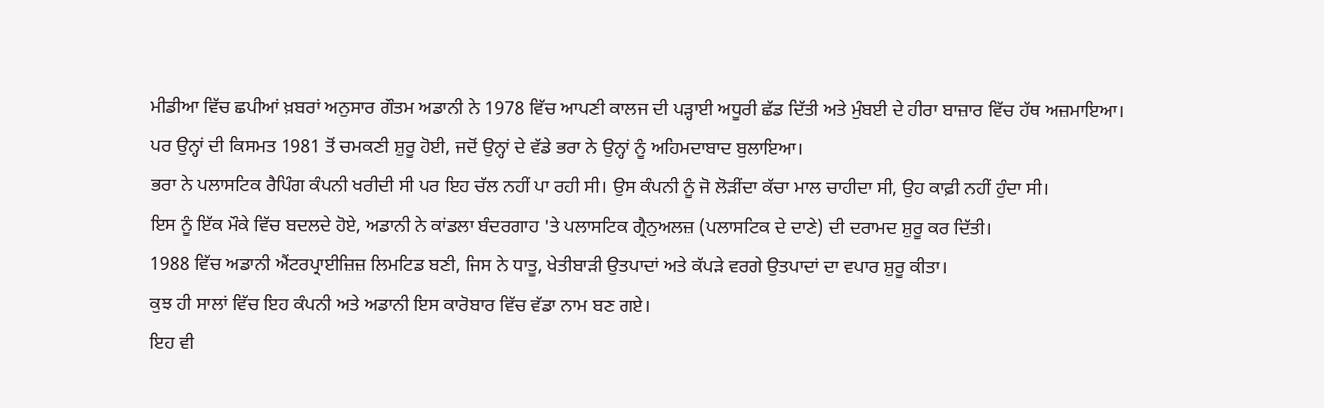ਮੀਡੀਆ ਵਿੱਚ ਛਪੀਆਂ ਖ਼ਬਰਾਂ ਅਨੁਸਾਰ ਗੌਤਮ ਅਡਾਨੀ ਨੇ 1978 ਵਿੱਚ ਆਪਣੀ ਕਾਲਜ ਦੀ ਪੜ੍ਹਾਈ ਅਧੂਰੀ ਛੱਡ ਦਿੱਤੀ ਅਤੇ ਮੁੰਬਈ ਦੇ ਹੀਰਾ ਬਾਜ਼ਾਰ ਵਿੱਚ ਹੱਥ ਅਜ਼ਮਾਇਆ।
ਪਰ ਉਨ੍ਹਾਂ ਦੀ ਕਿਸਮਤ 1981 ਤੋਂ ਚਮਕਣੀ ਸ਼ੁਰੂ ਹੋਈ, ਜਦੋਂ ਉਨ੍ਹਾਂ ਦੇ ਵੱਡੇ ਭਰਾ ਨੇ ਉਨ੍ਹਾਂ ਨੂੰ ਅਹਿਮਦਾਬਾਦ ਬੁਲਾਇਆ।
ਭਰਾ ਨੇ ਪਲਾਸਟਿਕ ਰੈਪਿੰਗ ਕੰਪਨੀ ਖਰੀਦੀ ਸੀ ਪਰ ਇਹ ਚੱਲ ਨਹੀਂ ਪਾ ਰਹੀ ਸੀ। ਉਸ ਕੰਪਨੀ ਨੂੰ ਜੋ ਲੋੜੀਂਦਾ ਕੱਚਾ ਮਾਲ ਚਾਹੀਦਾ ਸੀ, ਉਹ ਕਾਫ਼ੀ ਨਹੀਂ ਹੁੰਦਾ ਸੀ।
ਇਸ ਨੂੰ ਇੱਕ ਮੌਕੇ ਵਿੱਚ ਬਦਲਦੇ ਹੋਏ, ਅਡਾਨੀ ਨੇ ਕਾਂਡਲਾ ਬੰਦਰਗਾਹ 'ਤੇ ਪਲਾਸਟਿਕ ਗ੍ਰੈਨੁਅਲਜ਼ (ਪਲਾਸਟਿਕ ਦੇ ਦਾਣੇ) ਦੀ ਦਰਾਮਦ ਸ਼ੁਰੂ ਕਰ ਦਿੱਤੀ।
1988 ਵਿੱਚ ਅਡਾਨੀ ਐਂਟਰਪ੍ਰਾਈਜ਼ਿਜ਼ ਲਿਮਟਿਡ ਬਣੀ, ਜਿਸ ਨੇ ਧਾਤੂ, ਖੇਤੀਬਾੜੀ ਉਤਪਾਦਾਂ ਅਤੇ ਕੱਪੜੇ ਵਰਗੇ ਉਤਪਾਦਾਂ ਦਾ ਵਪਾਰ ਸ਼ੁਰੂ ਕੀਤਾ।
ਕੁਝ ਹੀ ਸਾਲਾਂ ਵਿੱਚ ਇਹ ਕੰਪਨੀ ਅਤੇ ਅਡਾਨੀ ਇਸ ਕਾਰੋਬਾਰ ਵਿੱਚ ਵੱਡਾ ਨਾਮ ਬਣ ਗਏ।
ਇਹ ਵੀ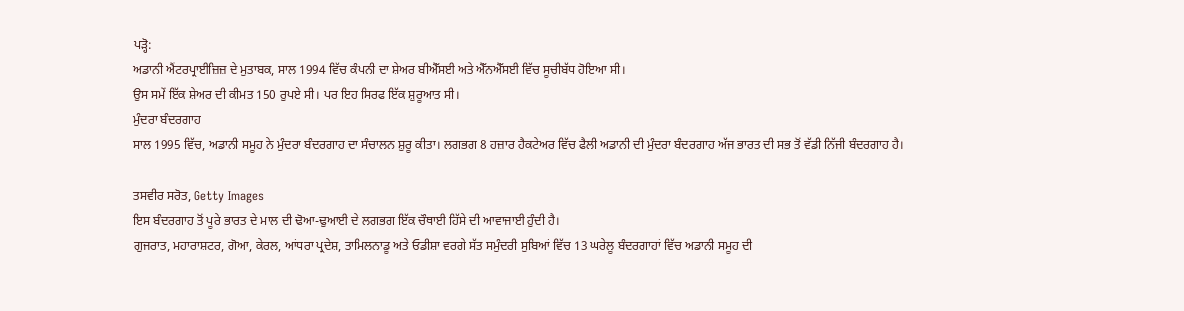ਪੜ੍ਹੋ:
ਅਡਾਨੀ ਐਂਟਰਪ੍ਰਾਈਜ਼ਿਜ਼ ਦੇ ਮੁਤਾਬਕ, ਸਾਲ 1994 ਵਿੱਚ ਕੰਪਨੀ ਦਾ ਸ਼ੇਅਰ ਬੀਐੱਸਈ ਅਤੇ ਐੱਨਐੱਸਈ ਵਿੱਚ ਸੂਚੀਬੱਧ ਹੋਇਆ ਸੀ।
ਉਸ ਸਮੇਂ ਇੱਕ ਸ਼ੇਅਰ ਦੀ ਕੀਮਤ 150 ਰੁਪਏ ਸੀ। ਪਰ ਇਹ ਸਿਰਫ ਇੱਕ ਸ਼ੁਰੂਆਤ ਸੀ।
ਮੁੰਦਰਾ ਬੰਦਰਗਾਹ
ਸਾਲ 1995 ਵਿੱਚ, ਅਡਾਨੀ ਸਮੂਹ ਨੇ ਮੁੰਦਰਾ ਬੰਦਰਗਾਹ ਦਾ ਸੰਚਾਲਨ ਸ਼ੁਰੂ ਕੀਤਾ। ਲਗਭਗ 8 ਹਜ਼ਾਰ ਹੈਕਟੇਅਰ ਵਿੱਚ ਫੈਲੀ ਅਡਾਨੀ ਦੀ ਮੁੰਦਰਾ ਬੰਦਰਗਾਹ ਅੱਜ ਭਾਰਤ ਦੀ ਸਭ ਤੋਂ ਵੱਡੀ ਨਿੱਜੀ ਬੰਦਰਗਾਹ ਹੈ।

ਤਸਵੀਰ ਸਰੋਤ, Getty Images
ਇਸ ਬੰਦਰਗਾਹ ਤੋਂ ਪੂਰੇ ਭਾਰਤ ਦੇ ਮਾਲ ਦੀ ਢੋਆ-ਢੁਆਈ ਦੇ ਲਗਭਗ ਇੱਕ ਚੌਥਾਈ ਹਿੱਸੇ ਦੀ ਆਵਾਜਾਈ ਹੁੰਦੀ ਹੈ।
ਗੁਜਰਾਤ, ਮਹਾਰਾਸ਼ਟਰ, ਗੋਆ, ਕੇਰਲ, ਆਂਧਰਾ ਪ੍ਰਦੇਸ਼, ਤਾਮਿਲਨਾਡੂ ਅਤੇ ਓਡੀਸ਼ਾ ਵਰਗੇ ਸੱਤ ਸਮੁੰਦਰੀ ਸੁਬਿਆਂ ਵਿੱਚ 13 ਘਰੇਲੂ ਬੰਦਰਗਾਹਾਂ ਵਿੱਚ ਅਡਾਨੀ ਸਮੂਹ ਦੀ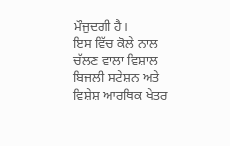ਮੌਜੁਦਗੀ ਹੈ।
ਇਸ ਵਿੱਚ ਕੋਲੇ ਨਾਲ ਚੱਲਣ ਵਾਲਾ ਵਿਸ਼ਾਲ ਬਿਜਲੀ ਸਟੇਸ਼ਨ ਅਤੇ ਵਿਸ਼ੇਸ਼ ਆਰਥਿਕ ਖੇਤਰ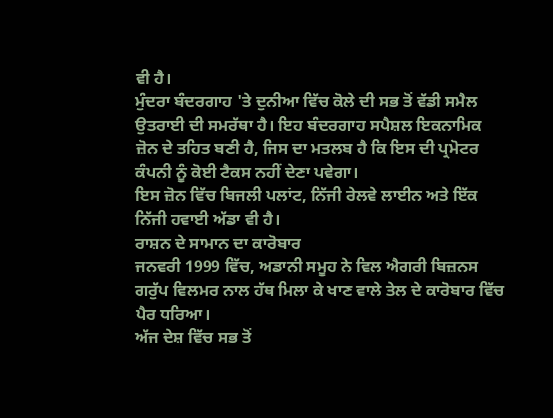ਵੀ ਹੈ।
ਮੁੰਦਰਾ ਬੰਦਰਗਾਹ 'ਤੇ ਦੁਨੀਆ ਵਿੱਚ ਕੋਲੇ ਦੀ ਸਭ ਤੋਂ ਵੱਡੀ ਸਮੈਲ ਉਤਰਾਈ ਦੀ ਸਮਰੱਥਾ ਹੈ। ਇਹ ਬੰਦਰਗਾਹ ਸਪੈਸ਼ਲ ਇਕਨਾਮਿਕ ਜ਼ੋਨ ਦੇ ਤਹਿਤ ਬਣੀ ਹੈ, ਜਿਸ ਦਾ ਮਤਲਬ ਹੈ ਕਿ ਇਸ ਦੀ ਪ੍ਰਮੋਟਰ ਕੰਪਨੀ ਨੂੰ ਕੋਈ ਟੈਕਸ ਨਹੀਂ ਦੇਣਾ ਪਵੇਗਾ।
ਇਸ ਜ਼ੋਨ ਵਿੱਚ ਬਿਜਲੀ ਪਲਾਂਟ, ਨਿੱਜੀ ਰੇਲਵੇ ਲਾਈਨ ਅਤੇ ਇੱਕ ਨਿੱਜੀ ਹਵਾਈ ਅੱਡਾ ਵੀ ਹੈ।
ਰਾਸ਼ਨ ਦੇ ਸਾਮਾਨ ਦਾ ਕਾਰੋਬਾਰ
ਜਨਵਰੀ 1999 ਵਿੱਚ, ਅਡਾਨੀ ਸਮੂਹ ਨੇ ਵਿਲ ਐਗਰੀ ਬਿਜ਼ਨਸ ਗਰੁੱਪ ਵਿਲਮਰ ਨਾਲ ਹੱਥ ਮਿਲਾ ਕੇ ਖਾਣ ਵਾਲੇ ਤੇਲ ਦੇ ਕਾਰੋਬਾਰ ਵਿੱਚ ਪੈਰ ਧਰਿਆ।
ਅੱਜ ਦੇਸ਼ ਵਿੱਚ ਸਭ ਤੋਂ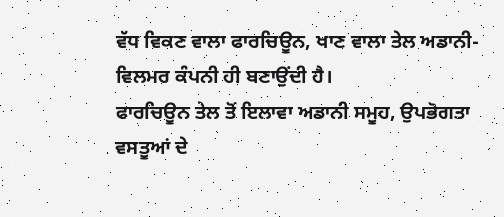ਵੱਧ ਵਿਕਣ ਵਾਲਾ ਫਾਰਚਿਊਨ, ਖਾਣ ਵਾਲਾ ਤੇਲ ਅਡਾਨੀ-ਵਿਲਮਰ ਕੰਪਨੀ ਹੀ ਬਣਾਉਂਦੀ ਹੈ।
ਫਾਰਚਿਊਨ ਤੇਲ ਤੋਂ ਇਲਾਵਾ ਅਡਾਨੀ ਸਮੂਹ, ਉਪਭੋਗਤਾ ਵਸਤੂਆਂ ਦੇ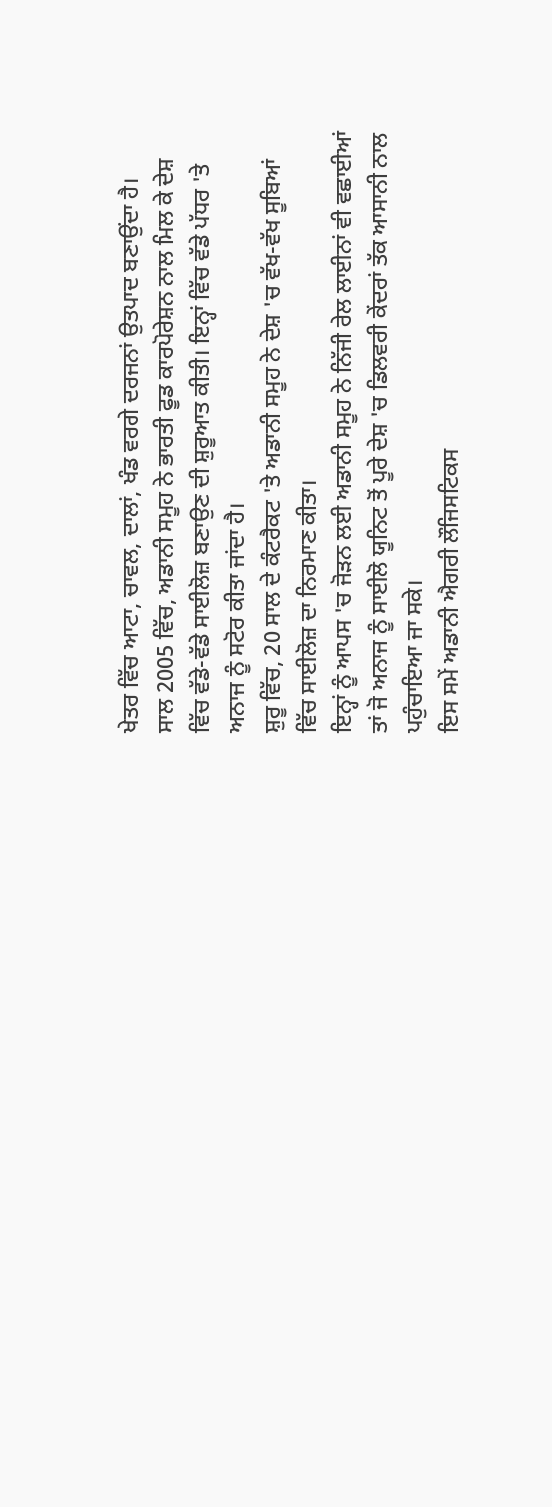ਖੇਤਰ ਵਿੱਚ ਆਟਾ, ਚਾਵਲ, ਦਾਲਾਂ, ਖੰਡ ਵਰਗੇ ਦਰਜਨਾਂ ਉਤਪਾਦ ਬਣਾਉਂਦਾ ਹੈ।
ਸਾਲ 2005 ਵਿੱਚ, ਅਡਾਨੀ ਸਮੂਹ ਨੇ ਭਾਰਤੀ ਫੂਡ ਕਾਰਪੋਰੇਸ਼ਨ ਨਾਲ ਮਿਲ ਕੇ ਦੇਸ਼ ਵਿੱਚ ਵੱਡੇ-ਵੱਡੇ ਸਾਈਲੋਜ਼ ਬਣਾਉਣ ਦੀ ਸ਼ੁਰੂਆਤ ਕੀਤੀ। ਇਨ੍ਹਾਂ ਵਿੱਚ ਵੱਡੇ ਪੱਧਰ 'ਤੇ ਅਨਾਜ ਨੂੰ ਸਟੋਰ ਕੀਤਾ ਜਾਂਦਾ ਹੈ।
ਸ਼ੁਰੂ ਵਿੱਚ, 20 ਸਾਲ ਦੇ ਕੰਟਰੈਕਟ 'ਤੇ ਅਡਾਨੀ ਸਮੂਹ ਨੇ ਦੇਸ਼ 'ਚ ਵੱਖ-ਵੱਖ ਸੂਬਿਆਂ ਵਿੱਚ ਸਾਈਲੋਜ਼ ਦਾ ਨਿਰਮਾਣ ਕੀਤਾ।
ਇਨ੍ਹਾਂ ਨੂੰ ਆਪਸ 'ਚ ਜੋੜਨ ਲਈ ਅਡਾਨੀ ਸਮੂਹ ਨੇ ਨਿੱਜੀ ਰੇਲ ਲਾਈਨਾਂ ਵੀ ਵਛਾਈਆਂ ਤਾਂ ਜੋ ਅਨਾਜ ਨੂੰ ਸਾਈਲੋ ਯੂਨਿਟ ਤੋਂ ਪੂਰੇ ਦੇਸ਼ 'ਚ ਡਿਲਵਰੀ ਕੇਂਦਰਾਂ ਤੱਕ ਆਸਾਨੀ ਨਾਲ ਪਹੁੰਚਾਇਆ ਜਾ ਸਕੇ।
ਇਸ ਸਮੇਂ ਅਡਾਨੀ ਐਗਰੀ ਲੌਜਿਸਟਿਕਸ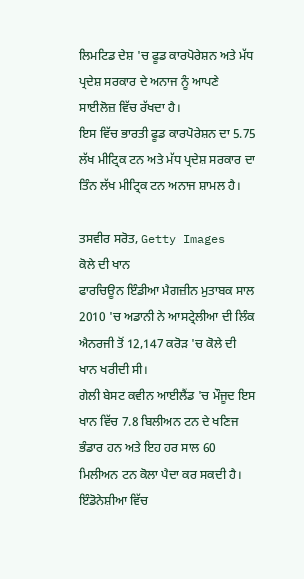ਲਿਮਟਿਡ ਦੇਸ਼ 'ਚ ਫੂਡ ਕਾਰਪੋਰੇਸ਼ਨ ਅਤੇ ਮੱਧ ਪ੍ਰਦੇਸ਼ ਸਰਕਾਰ ਦੇ ਅਨਾਜ ਨੂੰ ਆਪਣੇ ਸਾਈਲੋਜ਼ ਵਿੱਚ ਰੱਖਦਾ ਹੈ।
ਇਸ ਵਿੱਚ ਭਾਰਤੀ ਫੂਡ ਕਾਰਪੋਰੇਸ਼ਨ ਦਾ 5.75 ਲੱਖ ਮੀਟ੍ਰਿਕ ਟਨ ਅਤੇ ਮੱਧ ਪ੍ਰਦੇਸ਼ ਸਰਕਾਰ ਦਾ ਤਿੰਨ ਲੱਖ ਮੀਟ੍ਰਿਕ ਟਨ ਅਨਾਜ ਸ਼ਾਮਲ ਹੈ।

ਤਸਵੀਰ ਸਰੋਤ, Getty Images
ਕੋਲੇ ਦੀ ਖਾਨ
ਫਾਰਚਿਊਨ ਇੰਡੀਆ ਮੈਗਜ਼ੀਨ ਮੁਤਾਬਕ ਸਾਲ 2010 'ਚ ਅਡਾਨੀ ਨੇ ਆਸਟ੍ਰੇਲੀਆ ਦੀ ਲਿੰਕ ਐਨਰਜੀ ਤੋਂ 12,147 ਕਰੋੜ 'ਚ ਕੋਲੇ ਦੀ ਖਾਨ ਖਰੀਦੀ ਸੀ।
ਗੇਲੀ ਬੇਸਟ ਕਵੀਨ ਆਈਲੈਂਡ 'ਚ ਮੌਜੂਦ ਇਸ ਖਾਨ ਵਿੱਚ 7.8 ਬਿਲੀਅਨ ਟਨ ਦੇ ਖਣਿਜ ਭੰਡਾਰ ਹਨ ਅਤੇ ਇਹ ਹਰ ਸਾਲ 60 ਮਿਲੀਅਨ ਟਨ ਕੋਲਾ ਪੈਦਾ ਕਰ ਸਕਦੀ ਹੈ।
ਇੰਡੋਨੇਸ਼ੀਆ ਵਿੱਚ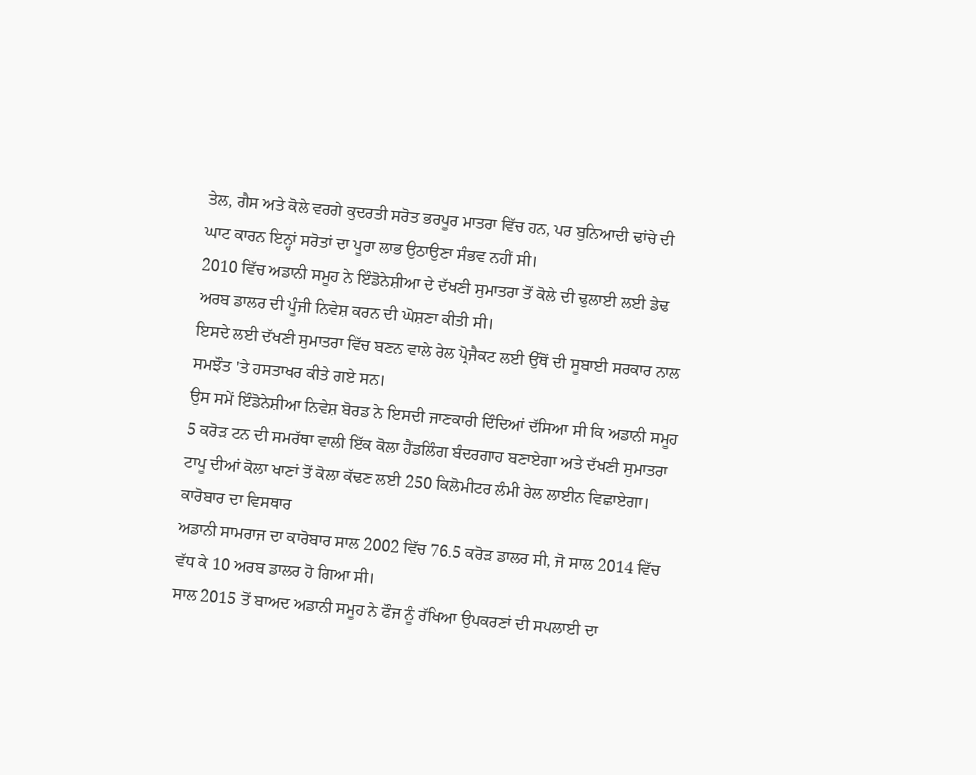ਤੇਲ, ਗੈਸ ਅਤੇ ਕੋਲੇ ਵਰਗੇ ਕੁਦਰਤੀ ਸਰੋਤ ਭਰਪੂਰ ਮਾਤਰਾ ਵਿੱਚ ਹਨ, ਪਰ ਬੁਨਿਆਦੀ ਢਾਂਚੇ ਦੀ ਘਾਟ ਕਾਰਨ ਇਨ੍ਹਾਂ ਸਰੋਤਾਂ ਦਾ ਪੂਰਾ ਲਾਭ ਉਠਾਉਣਾ ਸੰਭਵ ਨਹੀਂ ਸੀ।
2010 ਵਿੱਚ ਅਡਾਨੀ ਸਮੂਹ ਨੇ ਇੰਡੋਨੇਸ਼ੀਆ ਦੇ ਦੱਖਣੀ ਸੁਮਾਤਰਾ ਤੋਂ ਕੋਲੇ ਦੀ ਢੁਲਾਈ ਲਈ ਡੇਢ ਅਰਬ ਡਾਲਰ ਦੀ ਪੂੰਜੀ ਨਿਵੇਸ਼ ਕਰਨ ਦੀ ਘੋਸ਼ਣਾ ਕੀਤੀ ਸੀ।
ਇਸਦੇ ਲਈ ਦੱਖਣੀ ਸੁਮਾਤਰਾ ਵਿੱਚ ਬਣਨ ਵਾਲੇ ਰੇਲ ਪ੍ਰੋਜੈਕਟ ਲਈ ਉੱਥੋਂ ਦੀ ਸੂਬਾਈ ਸਰਕਾਰ ਨਾਲ ਸਮਝੌਤ 'ਤੇ ਹਸਤਾਖਰ ਕੀਤੇ ਗਏ ਸਨ।
ਉਸ ਸਮੇਂ ਇੰਡੋਨੇਸ਼ੀਆ ਨਿਵੇਸ਼ ਬੋਰਡ ਨੇ ਇਸਦੀ ਜਾਣਕਾਰੀ ਦਿੰਦਿਆਂ ਦੱਸਿਆ ਸੀ ਕਿ ਅਡਾਨੀ ਸਮੂਹ 5 ਕਰੋੜ ਟਨ ਦੀ ਸਮਰੱਥਾ ਵਾਲੀ ਇੱਕ ਕੋਲਾ ਹੈਂਡਲਿੰਗ ਬੰਦਰਗਾਹ ਬਣਾਏਗਾ ਅਤੇ ਦੱਖਣੀ ਸੁਮਾਤਰਾ ਟਾਪੂ ਦੀਆਂ ਕੋਲਾ ਖਾਣਾਂ ਤੋਂ ਕੋਲਾ ਕੱਢਣ ਲਈ 250 ਕਿਲੋਮੀਟਰ ਲੰਮੀ ਰੇਲ ਲਾਈਨ ਵਿਛਾਏਗਾ।
ਕਾਰੋਬਾਰ ਦਾ ਵਿਸਥਾਰ
ਅਡਾਨੀ ਸਾਮਰਾਜ ਦਾ ਕਾਰੋਬਾਰ ਸਾਲ 2002 ਵਿੱਚ 76.5 ਕਰੋੜ ਡਾਲਰ ਸੀ, ਜੋ ਸਾਲ 2014 ਵਿੱਚ ਵੱਧ ਕੇ 10 ਅਰਬ ਡਾਲਰ ਹੋ ਗਿਆ ਸੀ।
ਸਾਲ 2015 ਤੋਂ ਬਾਅਦ ਅਡਾਨੀ ਸਮੂਹ ਨੇ ਫੌਜ ਨੂੰ ਰੱਖਿਆ ਉਪਕਰਣਾਂ ਦੀ ਸਪਲਾਈ ਦਾ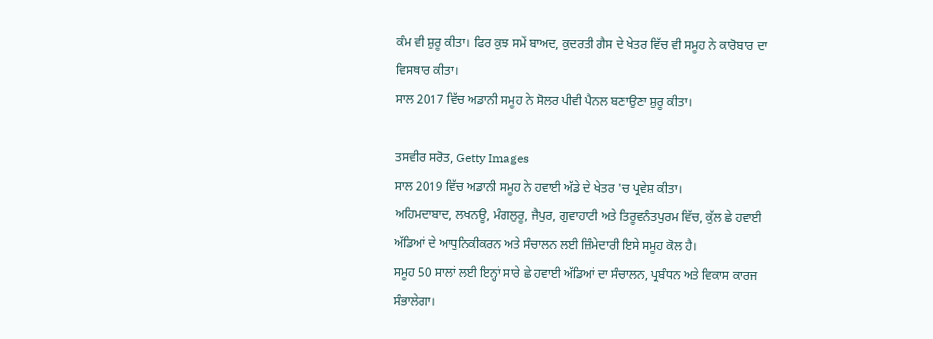ਕੰਮ ਵੀ ਸ਼ੁਰੂ ਕੀਤਾ। ਫਿਰ ਕੁਝ ਸਮੇਂ ਬਾਅਦ, ਕੁਦਰਤੀ ਗੈਸ ਦੇ ਖੇਤਰ ਵਿੱਚ ਵੀ ਸਮੂਹ ਨੇ ਕਾਰੋਬਾਰ ਦਾ ਵਿਸਥਾਰ ਕੀਤਾ।
ਸਾਲ 2017 ਵਿੱਚ ਅਡਾਨੀ ਸਮੂਹ ਨੇ ਸੋਲਰ ਪੀਵੀ ਪੈਨਲ ਬਣਾਉਣਾ ਸ਼ੁਰੂ ਕੀਤਾ।

ਤਸਵੀਰ ਸਰੋਤ, Getty Images
ਸਾਲ 2019 ਵਿੱਚ ਅਡਾਨੀ ਸਮੂਹ ਨੇ ਹਵਾਈ ਅੱਡੇ ਦੇ ਖੇਤਰ 'ਚ ਪ੍ਰਵੇਸ਼ ਕੀਤਾ।
ਅਹਿਮਦਾਬਾਦ, ਲਖਨਊ, ਮੰਗਲੁਰੂ, ਜੈਪੁਰ, ਗੁਵਾਹਾਟੀ ਅਤੇ ਤਿਰੂਵਨੰਤਪੁਰਮ ਵਿੱਚ, ਕੁੱਲ ਛੇ ਹਵਾਈ ਅੱਡਿਆਂ ਦੇ ਆਧੁਨਿਕੀਕਰਨ ਅਤੇ ਸੰਚਾਲਨ ਲਈ ਜ਼ਿੰਮੇਦਾਰੀ ਇਸੇ ਸਮੂਹ ਕੋਲ ਹੈ।
ਸਮੂਹ 50 ਸਾਲਾਂ ਲਈ ਇਨ੍ਹਾਂ ਸਾਰੇ ਛੇ ਹਵਾਈ ਅੱਡਿਆਂ ਦਾ ਸੰਚਾਲਨ, ਪ੍ਰਬੰਧਨ ਅਤੇ ਵਿਕਾਸ ਕਾਰਜ ਸੰਭਾਲੇਗਾ।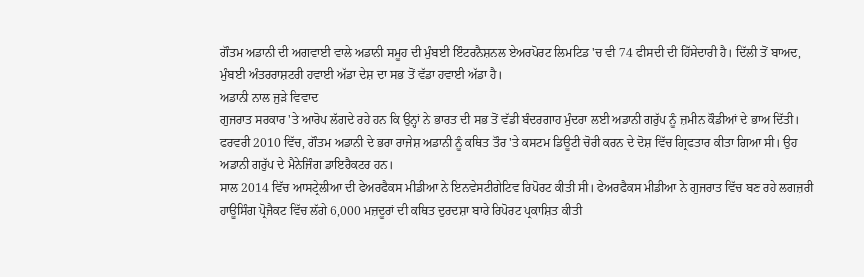ਗੌਤਮ ਅਡਾਨੀ ਦੀ ਅਗਵਾਈ ਵਾਲੇ ਅਡਾਨੀ ਸਮੂਹ ਦੀ ਮੁੰਬਈ ਇੰਟਰਨੈਸ਼ਨਲ ਏਅਰਪੋਰਟ ਲਿਮਟਿਡ 'ਚ ਵੀ 74 ਫੀਸਦੀ ਦੀ ਹਿੱਸੇਦਾਰੀ ਹੈ। ਦਿੱਲੀ ਤੋਂ ਬਾਅਦ, ਮੁੰਬਈ ਅੰਤਰਰਾਸ਼ਟਰੀ ਹਵਾਈ ਅੱਡਾ ਦੇਸ਼ ਦਾ ਸਭ ਤੋਂ ਵੱਡਾ ਹਵਾਈ ਅੱਡਾ ਹੈ।
ਅਡਾਨੀ ਨਾਲ ਜੁੜੇ ਵਿਵਾਦ
ਗੁਜਰਾਤ ਸਰਕਾਰ 'ਤੇ ਆਰੋਪ ਲੱਗਦੇ ਰਹੇ ਹਨ ਕਿ ਉਨ੍ਹਾਂ ਨੇ ਭਾਰਤ ਦੀ ਸਭ ਤੋਂ ਵੱਡੀ ਬੰਦਰਗਾਹ ਮੁੰਦਰਾ ਲਈ ਅਡਾਨੀ ਗਰੁੱਪ ਨੂੰ ਜ਼ਮੀਨ ਕੌਡੀਆਂ ਦੇ ਭਾਅ ਦਿੱਤੀ।
ਫਰਵਰੀ 2010 ਵਿੱਚ, ਗੌਤਮ ਅਡਾਨੀ ਦੇ ਭਰਾ ਰਾਜੇਸ਼ ਅਡਾਨੀ ਨੂੰ ਕਥਿਤ ਤੌਰ 'ਤੇ ਕਸਟਮ ਡਿਊਟੀ ਚੋਰੀ ਕਰਨ ਦੇ ਦੋਸ਼ ਵਿੱਚ ਗ੍ਰਿਫਤਾਰ ਕੀਤਾ ਗਿਆ ਸੀ। ਉਹ ਅਡਾਨੀ ਗਰੁੱਪ ਦੇ ਮੈਨੇਜਿੰਗ ਡਾਇਰੈਕਟਰ ਹਨ।
ਸਾਲ 2014 ਵਿੱਚ ਆਸਟ੍ਰੇਲੀਆ ਦੀ ਫੇਅਰਫੈਕਸ ਮੀਡੀਆ ਨੇ ਇਨਵੇਸਟੀਗੇਟਿਵ ਰਿਪੋਰਟ ਕੀਤੀ ਸੀ। ਫੇਅਰਫੈਕਸ ਮੀਡੀਆ ਨੇ ਗੁਜਰਾਤ ਵਿੱਚ ਬਣ ਰਹੇ ਲਗਜ਼ਰੀ ਹਾਊਸਿੰਗ ਪ੍ਰੋਜੈਕਟ ਵਿੱਚ ਲੱਗੇ 6,000 ਮਜ਼ਦੂਰਾਂ ਦੀ ਕਥਿਤ ਦੁਰਦਸ਼ਾ ਬਾਰੇ ਰਿਪੋਰਟ ਪ੍ਰਕਾਸ਼ਿਤ ਕੀਤੀ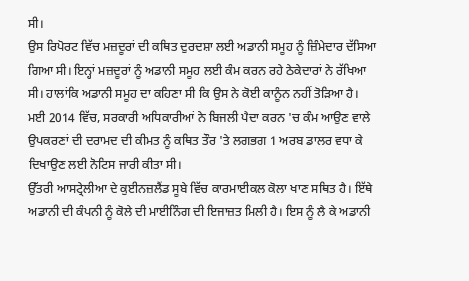ਸੀ।
ਉਸ ਰਿਪੋਰਟ ਵਿੱਚ ਮਜ਼ਦੂਰਾਂ ਦੀ ਕਥਿਤ ਦੁਰਦਸ਼ਾ ਲਈ ਅਡਾਨੀ ਸਮੂਹ ਨੂੰ ਜ਼ਿੰਮੇਦਾਰ ਦੱਸਿਆ ਗਿਆ ਸੀ। ਇਨ੍ਹਾਂ ਮਜ਼ਦੂਰਾਂ ਨੂੰ ਅਡਾਨੀ ਸਮੂਹ ਲਈ ਕੰਮ ਕਰਨ ਰਹੇ ਠੇਕੇਦਾਰਾਂ ਨੇ ਰੱਖਿਆ ਸੀ। ਹਾਲਾਂਕਿ ਅਡਾਨੀ ਸਮੂਹ ਦਾ ਕਹਿਣਾ ਸੀ ਕਿ ਉਸ ਨੇ ਕੋਈ ਕਾਨੂੰਨ ਨਹੀਂ ਤੋੜਿਆ ਹੈ।
ਮਈ 2014 ਵਿੱਚ, ਸਰਕਾਰੀ ਅਧਿਕਾਰੀਆਂ ਨੇ ਬਿਜਲੀ ਪੈਦਾ ਕਰਨ 'ਚ ਕੰਮ ਆਉਣ ਵਾਲੇ ਉਪਕਰਣਾਂ ਦੀ ਦਰਾਮਦ ਦੀ ਕੀਮਤ ਨੂੰ ਕਥਿਤ ਤੌਰ 'ਤੇ ਲਗਭਗ 1 ਅਰਬ ਡਾਲਰ ਵਧਾ ਕੇ ਦਿਖਾਉਣ ਲਈ ਨੋਟਿਸ ਜਾਰੀ ਕੀਤਾ ਸੀ।
ਉੱਤਰੀ ਆਸਟ੍ਰੇਲੀਆ ਦੇ ਕੁਈਨਜ਼ਲੈਂਡ ਸੂਬੇ ਵਿੱਚ ਕਾਰਮਾਈਕਲ ਕੋਲਾ ਖਾਣ ਸਥਿਤ ਹੈ। ਇੱਥੇ ਅਡਾਨੀ ਦੀ ਕੰਪਨੀ ਨੂੰ ਕੋਲੇ ਦੀ ਮਾਈਨਿੰਗ ਦੀ ਇਜਾਜ਼ਤ ਮਿਲੀ ਹੈ। ਇਸ ਨੂੰ ਲੈ ਕੇ ਅਡਾਨੀ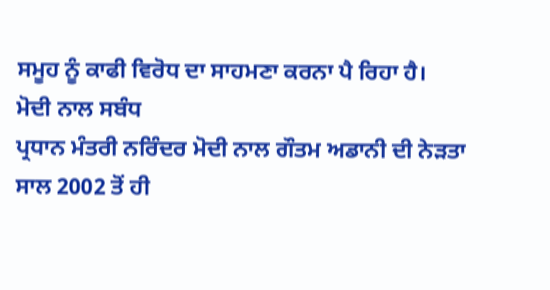ਸਮੂਹ ਨੂੰ ਕਾਫੀ ਵਿਰੋਧ ਦਾ ਸਾਹਮਣਾ ਕਰਨਾ ਪੈ ਰਿਹਾ ਹੈ।
ਮੋਦੀ ਨਾਲ ਸਬੰਧ
ਪ੍ਰਧਾਨ ਮੰਤਰੀ ਨਰਿੰਦਰ ਮੋਦੀ ਨਾਲ ਗੌਤਮ ਅਡਾਨੀ ਦੀ ਨੇੜਤਾ ਸਾਲ 2002 ਤੋਂ ਹੀ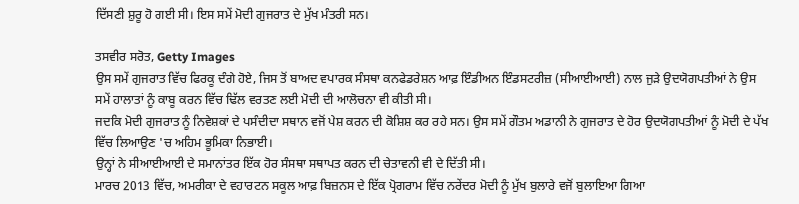ਦਿੱਸਣੀ ਸ਼ੁਰੂ ਹੋ ਗਈ ਸੀ। ਇਸ ਸਮੇਂ ਮੋਦੀ ਗੁਜਰਾਤ ਦੇ ਮੁੱਖ ਮੰਤਰੀ ਸਨ।

ਤਸਵੀਰ ਸਰੋਤ, Getty Images
ਉਸ ਸਮੇਂ ਗੁਜਰਾਤ ਵਿੱਚ ਫਿਰਕੂ ਦੰਗੇ ਹੋਏ, ਜਿਸ ਤੋਂ ਬਾਅਦ ਵਪਾਰਕ ਸੰਸਥਾ ਕਨਫੇਡਰੇਸ਼ਨ ਆਫ਼ ਇੰਡੀਅਨ ਇੰਡਸਟਰੀਜ਼ (ਸੀਆਈਆਈ) ਨਾਲ ਜੁੜੇ ਉਦਯੋਗਪਤੀਆਂ ਨੇ ਉਸ ਸਮੇਂ ਹਾਲਾਤਾਂ ਨੂੰ ਕਾਬੂ ਕਰਨ ਵਿੱਚ ਢਿੱਲ ਵਰਤਣ ਲਈ ਮੋਦੀ ਦੀ ਆਲੋਚਨਾ ਵੀ ਕੀਤੀ ਸੀ।
ਜਦਕਿ ਮੋਦੀ ਗੁਜਰਾਤ ਨੂੰ ਨਿਵੇਸ਼ਕਾਂ ਦੇ ਪਸੰਦੀਦਾ ਸਥਾਨ ਵਜੋਂ ਪੇਸ਼ ਕਰਨ ਦੀ ਕੋਸ਼ਿਸ਼ ਕਰ ਰਹੇ ਸਨ। ਉਸ ਸਮੇਂ ਗੌਤਮ ਅਡਾਨੀ ਨੇ ਗੁਜਰਾਤ ਦੇ ਹੋਰ ਉਦਯੋਗਪਤੀਆਂ ਨੂੰ ਮੋਦੀ ਦੇ ਪੱਖ ਵਿੱਚ ਲਿਆਉਣ 'ਚ ਅਹਿਮ ਭੂਮਿਕਾ ਨਿਭਾਈ।
ਉਨ੍ਹਾਂ ਨੇ ਸੀਆਈਆਈ ਦੇ ਸਮਾਨਾਂਤਰ ਇੱਕ ਹੋਰ ਸੰਸਥਾ ਸਥਾਪਤ ਕਰਨ ਦੀ ਚੇਤਾਵਨੀ ਵੀ ਦੇ ਦਿੱਤੀ ਸੀ।
ਮਾਰਚ 2013 ਵਿੱਚ, ਅਮਰੀਕਾ ਦੇ ਵਹਾਰਟਨ ਸਕੂਲ ਆਫ਼ ਬਿਜ਼ਨਸ ਦੇ ਇੱਕ ਪ੍ਰੋਗਰਾਮ ਵਿੱਚ ਨਰੇਂਦਰ ਮੋਦੀ ਨੂੰ ਮੁੱਖ ਬੁਲਾਰੇ ਵਜੋਂ ਬੁਲਾਇਆ ਗਿਆ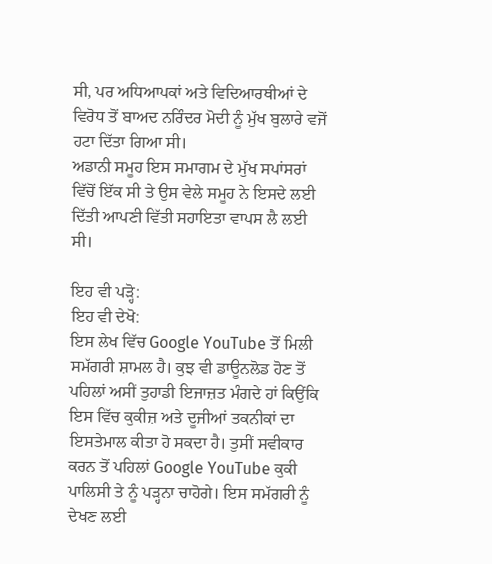ਸੀ, ਪਰ ਅਧਿਆਪਕਾਂ ਅਤੇ ਵਿਦਿਆਰਥੀਆਂ ਦੇ ਵਿਰੋਧ ਤੋਂ ਬਾਅਦ ਨਰਿੰਦਰ ਮੋਦੀ ਨੂੰ ਮੁੱਖ ਬੁਲਾਰੇ ਵਜੋਂ ਹਟਾ ਦਿੱਤਾ ਗਿਆ ਸੀ।
ਅਡਾਨੀ ਸਮੂਹ ਇਸ ਸਮਾਗਮ ਦੇ ਮੁੱਖ ਸਪਾਂਸਰਾਂ ਵਿੱਚੋਂ ਇੱਕ ਸੀ ਤੇ ਉਸ ਵੇਲੇ ਸਮੂਹ ਨੇ ਇਸਦੇ ਲਈ ਦਿੱਤੀ ਆਪਣੀ ਵਿੱਤੀ ਸਹਾਇਤਾ ਵਾਪਸ ਲੈ ਲਈ ਸੀ।

ਇਹ ਵੀ ਪੜ੍ਹੋ:
ਇਹ ਵੀ ਦੇਖੋ:
ਇਸ ਲੇਖ ਵਿੱਚ Google YouTube ਤੋਂ ਮਿਲੀ ਸਮੱਗਰੀ ਸ਼ਾਮਲ ਹੈ। ਕੁਝ ਵੀ ਡਾਊਨਲੋਡ ਹੋਣ ਤੋਂ ਪਹਿਲਾਂ ਅਸੀਂ ਤੁਹਾਡੀ ਇਜਾਜ਼ਤ ਮੰਗਦੇ ਹਾਂ ਕਿਉਂਕਿ ਇਸ ਵਿੱਚ ਕੁਕੀਜ਼ ਅਤੇ ਦੂਜੀਆਂ ਤਕਨੀਕਾਂ ਦਾ ਇਸਤੇਮਾਲ ਕੀਤਾ ਹੋ ਸਕਦਾ ਹੈ। ਤੁਸੀਂ ਸਵੀਕਾਰ ਕਰਨ ਤੋਂ ਪਹਿਲਾਂ Google YouTube ਕੁਕੀ ਪਾਲਿਸੀ ਤੇ ਨੂੰ ਪੜ੍ਹਨਾ ਚਾਹੋਗੇ। ਇਸ ਸਮੱਗਰੀ ਨੂੰ ਦੇਖਣ ਲਈ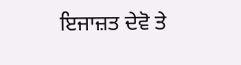ਇਜਾਜ਼ਤ ਦੇਵੋ ਤੇ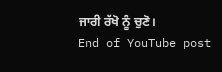ਜਾਰੀ ਰੱਖੋ ਨੂੰ ਚੁਣੋ।
End of YouTube post